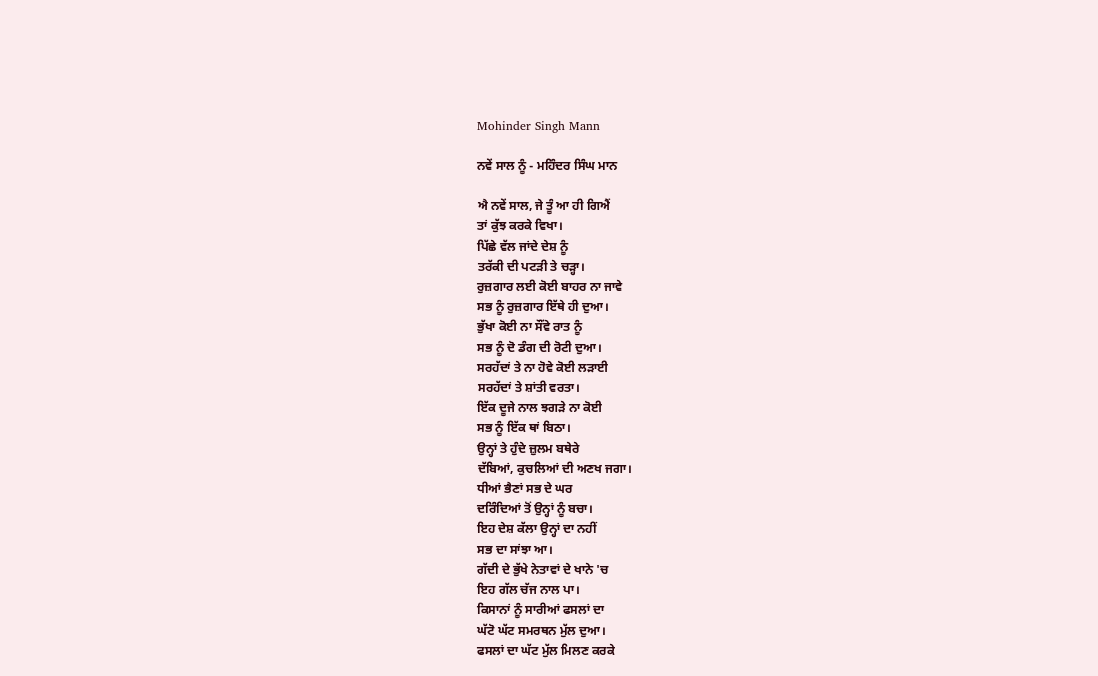Mohinder Singh Mann

ਨਵੇਂ ਸਾਲ ਨੂੰ - ਮਹਿੰਦਰ ਸਿੰਘ ਮਾਨ

ਐ ਨਵੇਂ ਸਾਲ, ਜੇ ਤੂੰ ਆ ਹੀ ਗਿਐਂ
ਤਾਂ ਕੁੱਝ ਕਰਕੇ ਵਿਖਾ।
ਪਿੱਛੇ ਵੱਲ ਜਾਂਦੇ ਦੇਸ਼ ਨੂੰ
ਤਰੱਕੀ ਦੀ ਪਟੜੀ ਤੇ ਚੜ੍ਹਾ।
ਰੁਜ਼ਗਾਰ ਲਈ ਕੋਈ ਬਾਹਰ ਨਾ ਜਾਵੇ
ਸਭ ਨੂੰ ਰੁਜ਼ਗਾਰ ਇੱਥੇ ਹੀ ਦੁਆ।
ਭੁੱਖਾ ਕੋਈ ਨਾ ਸੌਂਵੇ ਰਾਤ ਨੂੰ
ਸਭ ਨੂੰ ਦੋ ਡੰਗ ਦੀ ਰੋਟੀ ਦੁਆ।
ਸਰਹੱਦਾਂ ਤੇ ਨਾ ਹੋਵੇ ਕੋਈ ਲੜਾਈ
ਸਰਹੱਦਾਂ ਤੇ ਸ਼ਾਂਤੀ ਵਰਤਾ।
ਇੱਕ ਦੂਜੇ ਨਾਲ ਝਗੜੇ ਨਾ ਕੋਈ
ਸਭ ਨੂੰ ਇੱਕ ਥਾਂ ਬਿਠਾ।
ਉਨ੍ਹਾਂ ਤੇ ਹੁੰਦੇ ਜ਼ੁਲਮ ਬਥੇਰੇ
ਦੱਬਿਆਂ, ਕੁਚਲਿਆਂ ਦੀ ਅਣਖ ਜਗਾ।
ਧੀਆਂ ਭੈਣਾਂ ਸਭ ਦੇ ਘਰ
ਦਰਿੰਦਿਆਂ ਤੋਂ ਉਨ੍ਹਾਂ ਨੂੰ ਬਚਾ।
ਇਹ ਦੇਸ਼ ਕੱਲਾ ਉਨ੍ਹਾਂ ਦਾ ਨਹੀਂ
ਸਭ ਦਾ ਸਾਂਝਾ ਆ।
ਗੱਦੀ ਦੇ ਭੁੱਖੇ ਨੇਤਾਵਾਂ ਦੇ ਖਾਨੇ 'ਚ
ਇਹ ਗੱਲ ਚੱਜ ਨਾਲ ਪਾ।
ਕਿਸਾਨਾਂ ਨੂੰ ਸਾਰੀਆਂ ਫਸਲਾਂ ਦਾ
ਘੱਟੋ ਘੱਟ ਸਮਰਥਨ ਮੁੱਲ ਦੁਆ।
ਫਸਲਾਂ ਦਾ ਘੱਟ ਮੁੱਲ ਮਿਲਣ ਕਰਕੇ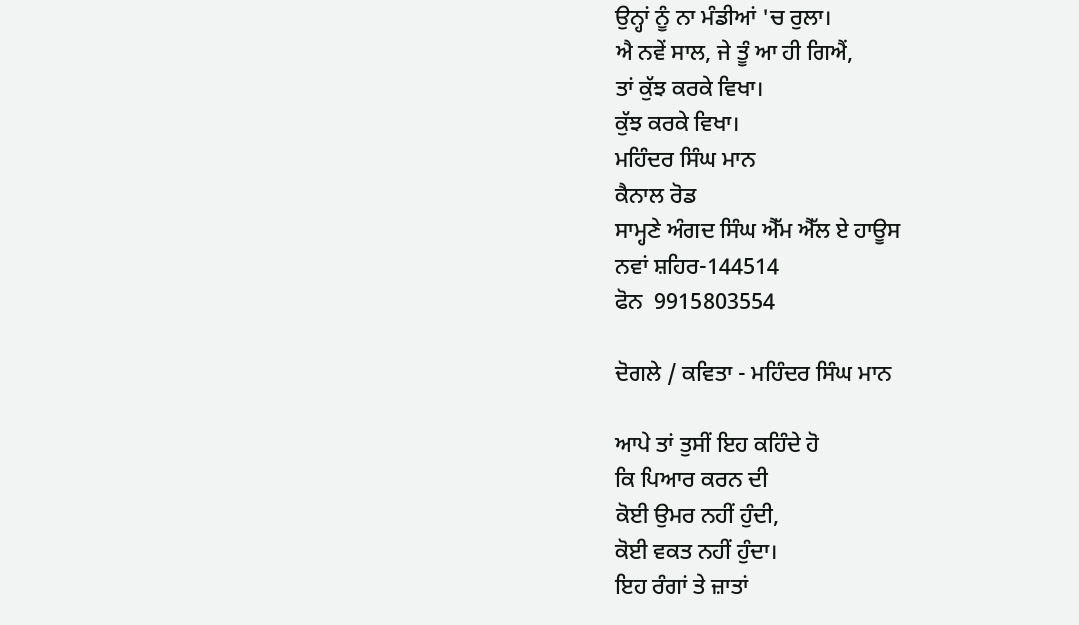ਉਨ੍ਹਾਂ ਨੂੰ ਨਾ ਮੰਡੀਆਂ 'ਚ ਰੁਲਾ।
ਐ ਨਵੇਂ ਸਾਲ, ਜੇ ਤੂੰ ਆ ਹੀ ਗਿਐਂ,
ਤਾਂ ਕੁੱਝ ਕਰਕੇ ਵਿਖਾ।
ਕੁੱਝ ਕਰਕੇ ਵਿਖਾ।
ਮਹਿੰਦਰ ਸਿੰਘ ਮਾਨ
ਕੈਨਾਲ ਰੋਡ
ਸਾਮ੍ਹਣੇ ਅੰਗਦ ਸਿੰਘ ਐੱਮ ਐੱਲ ਏ ਹਾਊਸ
ਨਵਾਂ ਸ਼ਹਿਰ-144514
ਫੋਨ  9915803554

ਦੋਗਲੇ / ਕਵਿਤਾ - ਮਹਿੰਦਰ ਸਿੰਘ ਮਾਨ

ਆਪੇ ਤਾਂ ਤੁਸੀਂ ਇਹ ਕਹਿੰਦੇ ਹੋ
ਕਿ ਪਿਆਰ ਕਰਨ ਦੀ
ਕੋਈ ਉਮਰ ਨਹੀਂ ਹੁੰਦੀ,
ਕੋਈ ਵਕਤ ਨਹੀਂ ਹੁੰਦਾ।
ਇਹ ਰੰਗਾਂ ਤੇ ਜ਼ਾਤਾਂ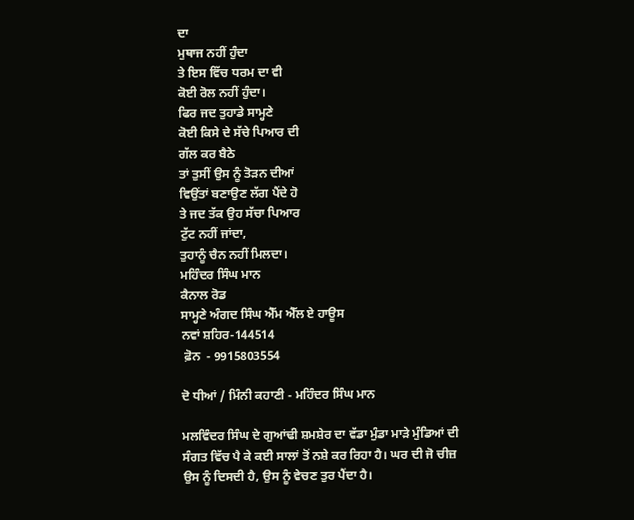ਦਾ
ਮੁਥਾਜ ਨਹੀਂ ਹੁੰਦਾ
ਤੇ ਇਸ ਵਿੱਚ ਧਰਮ ਦਾ ਵੀ
ਕੋਈ ਰੋਲ ਨਹੀਂ ਹੁੰਦਾ।
ਫਿਰ ਜਦ ਤੁਹਾਡੇ ਸਾਮ੍ਹਣੇ
ਕੋਈ ਕਿਸੇ ਦੇ ਸੱਚੇ ਪਿਆਰ ਦੀ
ਗੱਲ ਕਰ ਬੈਠੇ
ਤਾਂ ਤੁਸੀਂ ਉਸ ਨੂੰ ਤੋੜਨ ਦੀਆਂ
ਵਿਉਂਤਾਂ ਬਣਾਉਣ ਲੱਗ ਪੈਂਦੇ ਹੋ
ਤੇ ਜਦ ਤੱਕ ਉਹ ਸੱਚਾ ਪਿਆਰ
ਟੁੱਟ ਨਹੀਂ ਜਾਂਦਾ,
ਤੁਹਾਨੂੰ ਚੈਨ ਨਹੀਂ ਮਿਲਦਾ।
ਮਹਿੰਦਰ ਸਿੰਘ ਮਾਨ
ਕੈਨਾਲ ਰੋਡ
ਸਾਮ੍ਹਣੇ ਅੰਗਦ ਸਿੰਘ ਐੱਮ ਐੱਲ ਏ ਹਾਊਸ
ਨਵਾਂ ਸ਼ਹਿਰ-144514
 ਫ਼ੋਨ  - 9915803554

ਦੋ ਧੀਆਂ / ਮਿੰਨੀ ਕਹਾਣੀ - ਮਹਿੰਦਰ ਸਿੰਘ ਮਾਨ

ਮਲਵਿੰਦਰ ਸਿੰਘ ਦੇ ਗੁਆਂਢੀ ਸ਼ਮਸ਼ੇਰ ਦਾ ਵੱਡਾ ਮੁੰਡਾ ਮਾੜੇ ਮੁੰਡਿਆਂ ਦੀ ਸੰਗਤ ਵਿੱਚ ਪੈ ਕੇ ਕਈ ਸਾਲਾਂ ਤੋਂ ਨਸ਼ੇ ਕਰ ਰਿਹਾ ਹੈ। ਘਰ ਦੀ ਜੋ ਚੀਜ਼ ਉਸ ਨੂੰ ਦਿਸਦੀ ਹੈ, ਉਸ ਨੂੰ ਵੇਚਣ ਤੁਰ ਪੈਂਦਾ ਹੈ।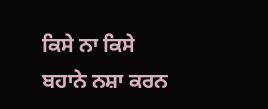ਕਿਸੇ ਨਾ ਕਿਸੇ ਬਹਾਨੇ ਨਸ਼ਾ ਕਰਨ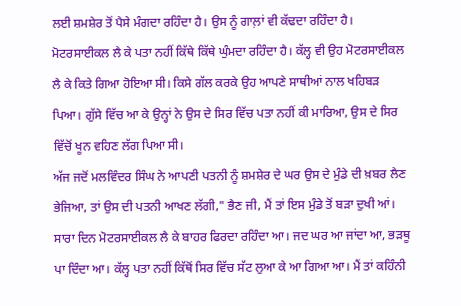ਲਈ ਸ਼ਮਸ਼ੇਰ ਤੋਂ ਪੈਸੇ ਮੰਗਦਾ ਰਹਿੰਦਾ ਹੈ। ਉਸ ਨੂੰ ਗਾਲ਼ਾਂ ਵੀ ਕੱਢਦਾ ਰਹਿੰਦਾ ਹੈ। ਮੋਟਰਸਾਈਕਲ ਲੈ ਕੇ ਪਤਾ ਨਹੀਂ ਕਿੱਥੇ ਕਿੱਥੇ ਘੁੰਮਦਾ ਰਹਿੰਦਾ ਹੈ। ਕੱਲ੍ਹ ਵੀ ਉਹ ਮੋਟਰਸਾਈਕਲ ਲੈ ਕੇ ਕਿਤੇ ਗਿਆ ਹੋਇਆ ਸੀ। ਕਿਸੇ ਗੱਲ ਕਰਕੇ ਉਹ ਆਪਣੇ ਸਾਥੀਆਂ ਨਾਲ ਖਹਿਬੜ ਪਿਆ। ਗੁੱਸੇ ਵਿੱਚ ਆ ਕੇ ਉਨ੍ਹਾਂ ਨੇ ਉਸ ਦੇ ਸਿਰ ਵਿੱਚ ਪਤਾ ਨਹੀਂ ਕੀ ਮਾਰਿਆ, ਉਸ ਦੇ ਸਿਰ ਵਿੱਚੋਂ ਖੂਨ ਵਹਿਣ ਲੱਗ ਪਿਆ ਸੀ।
ਅੱਜ ਜਦੋਂ ਮਲਵਿੰਦਰ ਸਿੰਘ ਨੇ ਆਪਣੀ ਪਤਨੀ ਨੂੰ ਸ਼ਮਸ਼ੇਰ ਦੇ ਘਰ ਉਸ ਦੇ ਮੁੰਡੇ ਦੀ ਖ਼ਬਰ ਲੈਣ ਭੇਜਿਆ, ਤਾਂ ਉਸ ਦੀ ਪਤਨੀ ਆਖਣ ਲੱਗੀ," ਭੈਣ ਜੀ, ਮੈਂ ਤਾਂ ਇਸ ਮੁੰਡੇ ਤੋਂ ਬੜਾ ਦੁਖੀ ਆਂ। ਸਾਰਾ ਦਿਨ ਮੋਟਰਸਾਈਕਲ ਲੈ ਕੇ ਬਾਹਰ ਫਿਰਦਾ ਰਹਿੰਦਾ ਆ। ਜਦ ਘਰ ਆ ਜਾਂਦਾ ਆ, ਭੜਥੂ ਪਾ ਦਿੰਦਾ ਆ। ਕੱਲ੍ਹ ਪਤਾ ਨਹੀਂ ਕਿੱਥੋਂ ਸਿਰ ਵਿੱਚ ਸੱਟ ਲੁਆ ਕੇ ਆ ਗਿਆ ਆ। ਮੈਂ ਤਾਂ ਕਹਿੰਨੀ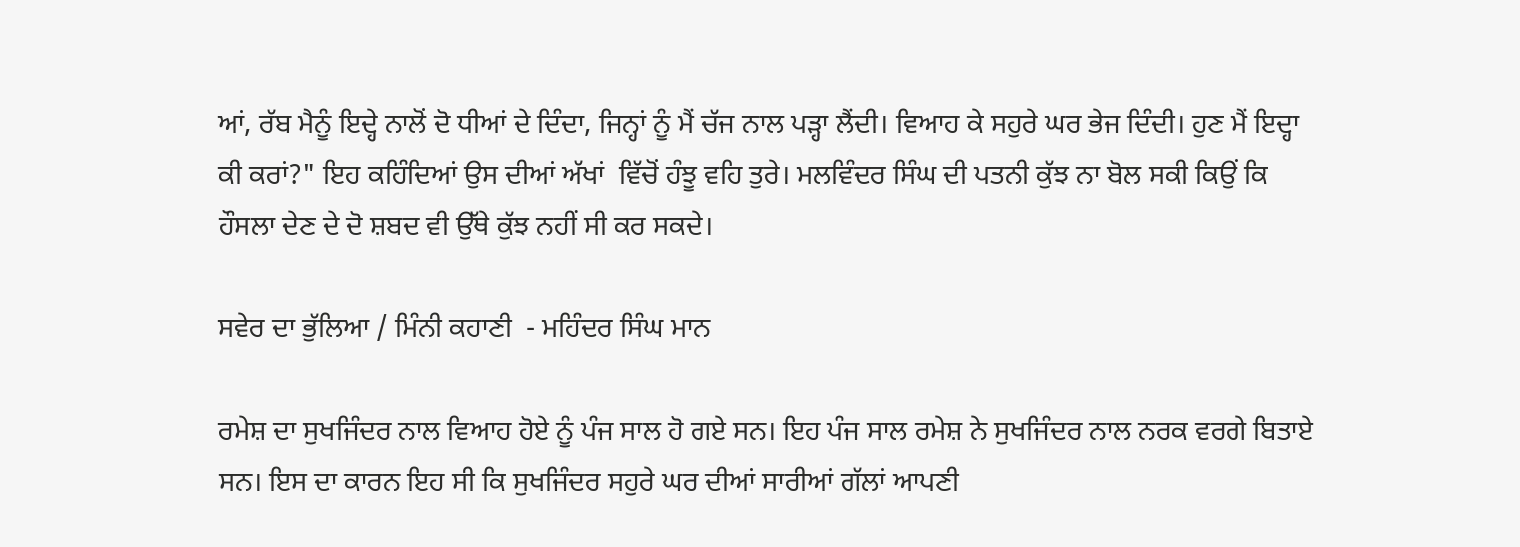ਆਂ, ਰੱਬ ਮੈਨੂੰ ਇਦ੍ਹੇ ਨਾਲੋਂ ਦੋ ਧੀਆਂ ਦੇ ਦਿੰਦਾ, ਜਿਨ੍ਹਾਂ ਨੂੰ ਮੈਂ ਚੱਜ ਨਾਲ ਪੜ੍ਹਾ ਲੈਂਦੀ। ਵਿਆਹ ਕੇ ਸਹੁਰੇ ਘਰ ਭੇਜ ਦਿੰਦੀ। ਹੁਣ ਮੈਂ ਇਦ੍ਹਾ ਕੀ ਕਰਾਂ?" ਇਹ ਕਹਿੰਦਿਆਂ ਉਸ ਦੀਆਂ ਅੱਖਾਂ  ਵਿੱਚੋਂ ਹੰਝੂ ਵਹਿ ਤੁਰੇ। ਮਲਵਿੰਦਰ ਸਿੰਘ ਦੀ ਪਤਨੀ ਕੁੱਝ ਨਾ ਬੋਲ ਸਕੀ ਕਿਉਂ ਕਿ ਹੌਸਲਾ ਦੇਣ ਦੇ ਦੋ ਸ਼ਬਦ ਵੀ ਉੱਥੇ ਕੁੱਝ ਨਹੀਂ ਸੀ ਕਰ ਸਕਦੇ।

ਸਵੇਰ ਦਾ ਭੁੱਲਿਆ / ਮਿੰਨੀ ਕਹਾਣੀ  - ਮਹਿੰਦਰ ਸਿੰਘ ਮਾਨ

ਰਮੇਸ਼ ਦਾ ਸੁਖਜਿੰਦਰ ਨਾਲ ਵਿਆਹ ਹੋਏ ਨੂੰ ਪੰਜ ਸਾਲ ਹੋ ਗਏ ਸਨ। ਇਹ ਪੰਜ ਸਾਲ ਰਮੇਸ਼ ਨੇ ਸੁਖਜਿੰਦਰ ਨਾਲ ਨਰਕ ਵਰਗੇ ਬਿਤਾਏ ਸਨ। ਇਸ ਦਾ ਕਾਰਨ ਇਹ ਸੀ ਕਿ ਸੁਖਜਿੰਦਰ ਸਹੁਰੇ ਘਰ ਦੀਆਂ ਸਾਰੀਆਂ ਗੱਲਾਂ ਆਪਣੀ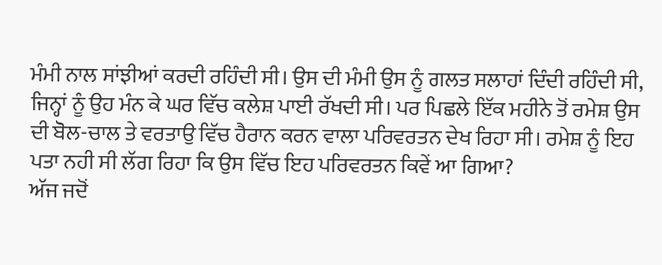ਮੰਮੀ ਨਾਲ ਸਾਂਝੀਆਂ ਕਰਦੀ ਰਹਿੰਦੀ ਸੀ। ਉਸ ਦੀ ਮੰਮੀ ਉਸ ਨੂੰ ਗਲਤ ਸਲਾਹਾਂ ਦਿੰਦੀ ਰਹਿੰਦੀ ਸੀ, ਜਿਨ੍ਹਾਂ ਨੂੰ ਉਹ ਮੰਨ ਕੇ ਘਰ ਵਿੱਚ ਕਲੇਸ਼ ਪਾਈ ਰੱਖਦੀ ਸੀ। ਪਰ ਪਿਛਲੇ ਇੱਕ ਮਹੀਨੇ ਤੋਂ ਰਮੇਸ਼ ਉਸ ਦੀ ਬੋਲ-ਚਾਲ ਤੇ ਵਰਤਾਉ ਵਿੱਚ ਹੈਰਾਨ ਕਰਨ ਵਾਲਾ ਪਰਿਵਰਤਨ ਦੇਖ ਰਿਹਾ ਸੀ। ਰਮੇਸ਼ ਨੂੰ ਇਹ ਪਤਾ ਨਹੀ ਸੀ ਲੱਗ ਰਿਹਾ ਕਿ ਉਸ ਵਿੱਚ ਇਹ ਪਰਿਵਰਤਨ ਕਿਵੇਂ ਆ ਗਿਆ?
ਅੱਜ ਜਦੋਂ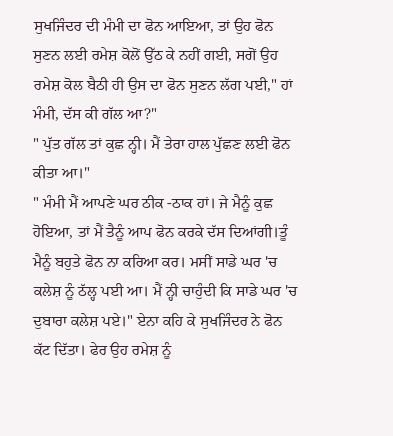ਸੁਖਜਿੰਦਰ ਦੀ ਮੰਮੀ ਦਾ ਫੋਨ ਆਇਆ, ਤਾਂ ਉਹ ਫੋਨ ਸੁਣਨ ਲਈ ਰਮੇਸ਼ ਕੋਲੋਂ ਉੱਠ ਕੇ ਨਹੀਂ ਗਈ, ਸਗੋਂ ਉਹ ਰਮੇਸ਼ ਕੋਲ ਬੈਠੀ ਹੀ ਉਸ ਦਾ ਫੋਨ ਸੁਣਨ ਲੱਗ ਪਈ," ਹਾਂ ਮੰਮੀ, ਦੱਸ ਕੀ ਗੱਲ ਆ?"
" ਪੁੱਤ ਗੱਲ ਤਾਂ ਕੁਛ ਨ੍ਹੀ। ਮੈਂ ਤੇਰਾ ਹਾਲ ਪੁੱਛਣ ਲਈ ਫੋਨ ਕੀਤਾ ਆ।"
" ਮੰਮੀ ਮੈਂ ਆਪਣੇ ਘਰ ਠੀਕ -ਠਾਕ ਹਾਂ। ਜੇ ਮੈਨੂੰ ਕੁਛ ਹੋਇਆ, ਤਾਂ ਮੈਂ ਤੈਨੂੰ ਆਪ ਫੋਨ ਕਰਕੇ ਦੱਸ ਦਿਆਂਗੀ।ਤੂੰ
ਮੈਨੂੰ ਬਹੁਤੇ ਫੋਨ ਨਾ ਕਰਿਆ ਕਰ। ਮਸੀਂ ਸਾਡੇ ਘਰ 'ਚ ਕਲੇਸ਼ ਨੂੰ ਠੱਲ੍ਹ ਪਈ ਆ। ਮੈਂ ਨ੍ਹੀ ਚਾਹੁੰਦੀ ਕਿ ਸਾਡੇ ਘਰ 'ਚ ਦੁਬਾਰਾ ਕਲੇਸ਼ ਪਏ।" ਏਨਾ ਕਹਿ ਕੇ ਸੁਖਜਿੰਦਰ ਨੇ ਫੋਨ ਕੱਟ ਦਿੱਤਾ। ਫੇਰ ਉਹ ਰਮੇਸ਼ ਨੂੰ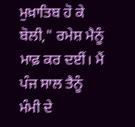ਮੁਖ਼ਾਤਿਬ ਹੋ ਕੇ ਬੋਲੀ," ਰਮੇਸ਼ ਮੈਨੂੰ ਮਾਫ਼ ਕਰ ਦਈਂ। ਮੈਂ ਪੰਜ ਸਾਲ ਤੈਨੂੰ
ਮੰਮੀ ਦੇ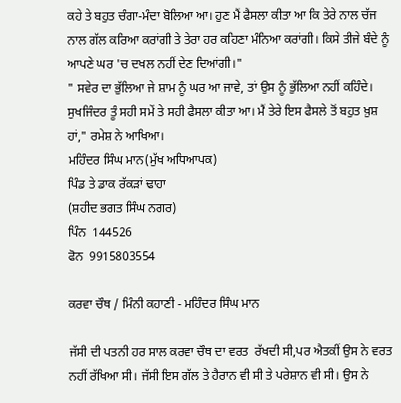ਕਹੇ ਤੇ ਬਹੁਤ ਚੰਗਾ-ਮੰਦਾ ਬੋਲਿਆ ਆ। ਹੁਣ ਮੈਂ ਫੈਸਲਾ ਕੀਤਾ ਆ ਕਿ ਤੇਰੇ ਨਾਲ ਚੱਜ ਨਾਲ ਗੱਲ ਕਰਿਆ ਕਰਾਂਗੀ ਤੇ ਤੇਰਾ ਹਰ ਕਹਿਣਾ ਮੰਨਿਆ ਕਰਾਂਗੀ। ਕਿਸੇ ਤੀਜੇ ਬੰਦੇ ਨੂੰ ਆਪਣੇ ਘਰ 'ਚ ਦਖਲ ਨਹੀਂ ਦੇਣ ਦਿਆਂਗੀ।"
" ਸਵੇਰ ਦਾ ਭੁੱਲਿਆ ਜੇ ਸ਼ਾਮ ਨੂੰ ਘਰ ਆ ਜਾਵੇ, ਤਾਂ ਉਸ ਨੂੰ ਭੁੱਲਿਆ ਨਹੀਂ ਕਹਿੰਦੇ। ਸੁਖਜਿੰਦਰ ਤੂੰ ਸਹੀ ਸਮੇਂ ਤੇ ਸਹੀ ਫੈਸਲਾ ਕੀਤਾ ਆ। ਮੈਂ ਤੇਰੇ ਇਸ ਫੈਸਲੇ ਤੋਂ ਬਹੁਤ ਖ਼ੁਸ਼ ਹਾਂ," ਰਮੇਸ਼ ਨੇ ਆਖਿਆ।
ਮਹਿੰਦਰ ਸਿੰਘ ਮਾਨ(ਮੁੱਖ ਅਧਿਆਪਕ)
ਪਿੰਡ ਤੇ ਡਾਕ ਰੱਕੜਾਂ ਢਾਹਾ
(ਸ਼ਹੀਦ ਭਗਤ ਸਿੰਘ ਨਗਰ)
ਪਿੰਨ  144526
ਫੋਨ  9915803554

ਕਰਵਾ ਚੌਥ / ਮਿੰਨੀ ਕਹਾਣੀ - ਮਹਿੰਦਰ ਸਿੰਘ ਮਾਨ

ਜੱਸੀ ਦੀ ਪਤਨੀ ਹਰ ਸਾਲ ਕਰਵਾ ਚੌਥ ਦਾ ਵਰਤ  ਰੱਖਦੀ ਸੀ,ਪਰ ਐਤਕੀਂ ਉਸ ਨੇ ਵਰਤ ਨਹੀਂ ਰੱਖਿਆ ਸੀ। ਜੱਸੀ ਇਸ ਗੱਲ ਤੇ ਹੈਰਾਨ ਵੀ ਸੀ ਤੇ ਪਰੇਸ਼ਾਨ ਵੀ ਸੀ। ਉਸ ਨੇ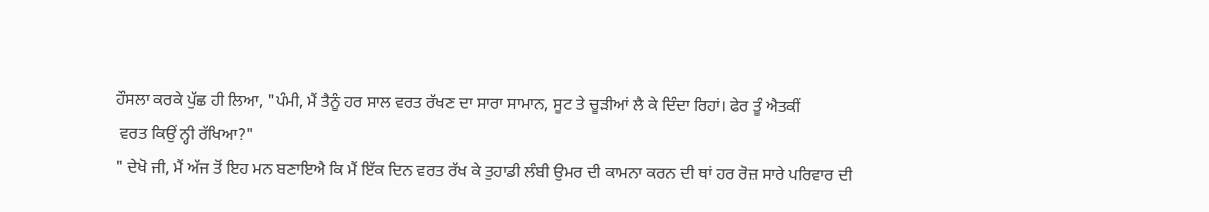ਹੌਸਲਾ ਕਰਕੇ ਪੁੱਛ ਹੀ ਲਿਆ, "ਪੰਮੀ, ਮੈਂ ਤੈਨੂੰ ਹਰ ਸਾਲ ਵਰਤ ਰੱਖਣ ਦਾ ਸਾਰਾ ਸਾਮਾਨ, ਸੂਟ ਤੇ ਚੂੜੀਆਂ ਲੈ ਕੇ ਦਿੰਦਾ ਰਿਹਾਂ। ਫੇਰ ਤੂੰ ਐਤਕੀਂ
 ਵਰਤ ਕਿਉਂ ਨ੍ਹੀ ਰੱਖਿਆ?"
" ਦੇਖੋ ਜੀ, ਮੈਂ ਅੱਜ ਤੋਂ ਇਹ ਮਨ ਬਣਾਇਐ ਕਿ ਮੈਂ ਇੱਕ ਦਿਨ ਵਰਤ ਰੱਖ ਕੇ ਤੁਹਾਡੀ ਲੰਬੀ ਉਮਰ ਦੀ ਕਾਮਨਾ ਕਰਨ ਦੀ ਥਾਂ ਹਰ ਰੋਜ਼ ਸਾਰੇ ਪਰਿਵਾਰ ਦੀ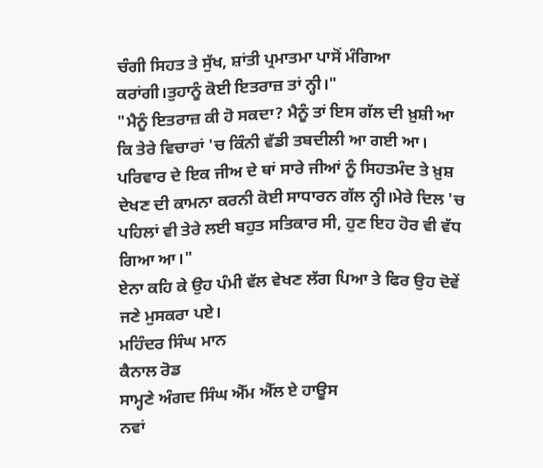ਚੰਗੀ ਸਿਹਤ ਤੇ ਸੁੱਖ, ਸ਼ਾਂਤੀ ਪ੍ਰਮਾਤਮਾ ਪਾਸੋਂ ਮੰਗਿਆ ਕਰਾਂਗੀ।ਤੁਹਾਨੂੰ ਕੋਈ ਇਤਰਾਜ਼ ਤਾਂ ਨ੍ਹੀ।"
"ਮੈਨੂੰ ਇਤਰਾਜ਼ ਕੀ ਹੋ ਸਕਦਾ? ਮੈਨੂੰ ਤਾਂ ਇਸ ਗੱਲ ਦੀ ਖ਼ੁਸ਼ੀ ਆ ਕਿ ਤੇਰੇ ਵਿਚਾਰਾਂ 'ਚ ਕਿੰਨੀ ਵੱਡੀ ਤਬਦੀਲੀ ਆ ਗਈ ਆ। ਪਰਿਵਾਰ ਦੇ ਇਕ ਜੀਅ ਦੇ ਥਾਂ ਸਾਰੇ ਜੀਆਂ ਨੂੰ ਸਿਹਤਮੰਦ ਤੇ ਖ਼ੁਸ਼ ਦੇਖਣ ਦੀ ਕਾਮਨਾ ਕਰਨੀ ਕੋਈ ਸਾਧਾਰਨ ਗੱਲ ਨ੍ਹੀ।ਮੇਰੇ ਦਿਲ 'ਚ ਪਹਿਲਾਂ ਵੀ ਤੇਰੇ ਲਈ ਬਹੁਤ ਸਤਿਕਾਰ ਸੀ, ਹੁਣ ਇਹ ਹੋਰ ਵੀ ਵੱਧ ਗਿਆ ਆ।"
ਏਨਾ ਕਹਿ ਕੇ ਉਹ ਪੰਮੀ ਵੱਲ ਵੇਖਣ ਲੱਗ ਪਿਆ ਤੇ ਫਿਰ ਉਹ ਦੋਵੇਂ ਜਣੇ ਮੁਸਕਰਾ ਪਏ।
ਮਹਿੰਦਰ ਸਿੰਘ ਮਾਨ
ਕੈਨਾਲ ਰੋਡ
ਸਾਮ੍ਹਣੇ ਅੰਗਦ ਸਿੰਘ ਐੱਮ ਐੱਲ ਏ ਹਾਊਸ
ਨਵਾਂ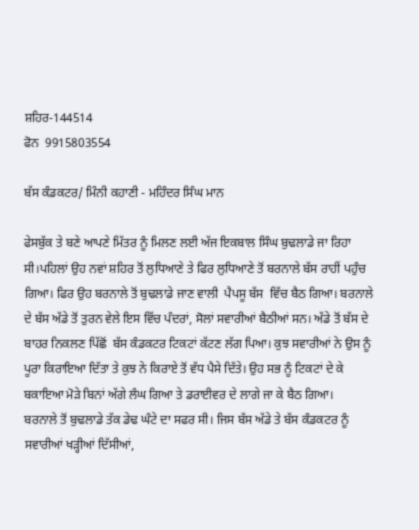ਸ਼ਹਿਰ-144514
ਫੋਨ  9915803554

ਬੱਸ ਕੰਡਕਟਰ/ ਮਿੰਨੀ ਕਹਾਣੀ - ਮਹਿੰਦਰ ਸਿੰਘ ਮਾਨ

ਫੇਸਬੁੱਕ ਤੇ ਬਣੇ ਆਪਣੇ ਮਿੱਤਰ ਨੂੰ ਮਿਲਣ ਲਈ ਅੱਜ ਇਕਬਾਲ ਸਿੰਘ ਬੁਢਲਾਡੇ ਜਾ ਰਿਹਾ ਸੀ।ਪਹਿਲਾਂ ਉਹ ਨਵਾਂ ਸ਼ਹਿਰ ਤੋਂ ਲੁਧਿਆਣੇ ਤੇ ਫਿਰ ਲੁਧਿਆਣੇ ਤੋਂ ਬਰਨਾਲੇ ਬੱਸ ਰਾਹੀਂ ਪਹੁੰਚ ਗਿਆ। ਫਿਰ ਉਹ ਬਰਨਾਲੇ ਤੋਂ ਬੁਢਲਾਡੇ ਜਾਣ ਵਾਲੀ  ਪੈਪਸੂ ਬੱਸ  ਵਿੱਚ ਬੈਠ ਗਿਆ। ਬਰਨਾਲੇ ਦੇ ਬੱਸ ਅੱਡੇ ਤੋਂ ਤੁਰਨ ਵੇਲੇ ਇਸ ਵਿੱਚ ਪੰਦਰਾਂ, ਸੋਲਾਂ ਸਵਾਰੀਆਂ ਬੈਠੀਆਂ ਸਨ। ਅੱਡੇ ਤੋਂ ਬੱਸ ਦੇ ਬਾਹਰ ਨਿਕਲਣ ਪਿੱਛੋਂ  ਬੱਸ ਕੰਡਕਟਰ ਟਿਕਟਾਂ ਕੱਟਣ ਲੱਗ ਪਿਆ। ਕੁਝ ਸਵਾਰੀਆਂ ਨੇ ਉਸ ਨੂੰ ਪੂਰਾ ਕਿਰਾਇਆ ਦਿੱਤਾ ਤੇ ਕੁਝ ਨੇ ਕਿਰਾਏ ਤੋਂ ਵੱਧ ਪੈਸੇ ਦਿੱਤੇ। ਉਹ ਸਭ ਨੂੰ ਟਿਕਟਾਂ ਦੇ ਕੇ ਬਕਾਇਆ ਮੋੜੇ ਬਿਨਾਂ ਅੱਗੇ ਲੰਘ ਗਿਆ ਤੇ ਡਰਾਈਵਰ ਦੇ ਲਾਗੇ ਜਾ ਕੇ ਬੈਠ ਗਿਆ।
ਬਰਨਾਲੇ ਤੋਂ ਬੁਢਲਾਡੇ ਤੱਕ ਡੇਢ ਘੰਟੇ ਦਾ ਸਫਰ ਸੀ। ਜਿਸ ਬੱਸ ਅੱਡੇ ਤੇ ਬੱਸ ਕੰਡਕਟਰ ਨੂੰ ਸਵਾਰੀਆਂ ਖੜ੍ਹੀਆਂ ਦਿੱਸੀਆਂ,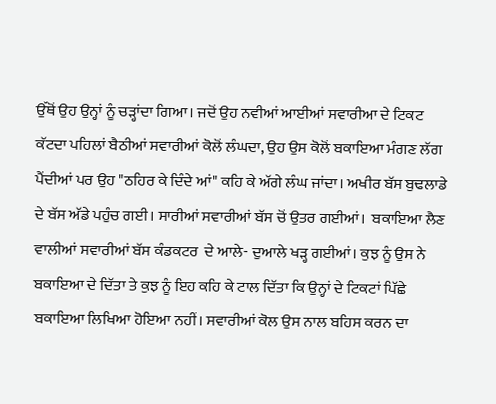ਉੱਥੋਂ ਉਹ ਉਨ੍ਹਾਂ ਨੂੰ ਚੜ੍ਹਾਂਦਾ ਗਿਆ। ਜਦੋਂ ਉਹ ਨਵੀਆਂ ਆਈਆਂ ਸਵਾਰੀਆ ਦੇ ਟਿਕਟ ਕੱਟਦਾ ਪਹਿਲਾਂ ਬੈਠੀਆਂ ਸਵਾਰੀਆਂ ਕੋਲੋਂ ਲੰਘਦਾ, ਉਹ ਉਸ ਕੋਲੋਂ ਬਕਾਇਆ ਮੰਗਣ ਲੱਗ ਪੈਂਦੀਆਂ ਪਰ ਉਹ "ਠਹਿਰ ਕੇ ਦਿੰਦੇ ਆਂ" ਕਹਿ ਕੇ ਅੱਗੇ ਲੰਘ ਜਾਂਦਾ। ਅਖੀਰ ਬੱਸ ਬੁਢਲਾਡੇ ਦੇ ਬੱਸ ਅੱਡੇ ਪਹੁੰਚ ਗਈ। ਸਾਰੀਆਂ ਸਵਾਰੀਆਂ ਬੱਸ ਚੋਂ ਉਤਰ ਗਈਆਂ।  ਬਕਾਇਆ ਲੈਣ ਵਾਲੀਆਂ ਸਵਾਰੀਆਂ ਬੱਸ ਕੰਡਕਟਰ  ਦੇ ਆਲੇ- ਦੁਆਲੇ ਖੜ੍ਹ ਗਈਆਂ। ਕੁਝ ਨੂੰ ਉਸ ਨੇ ਬਕਾਇਆ ਦੇ ਦਿੱਤਾ ਤੇ ਕੁਝ ਨੂੰ ਇਹ ਕਹਿ ਕੇ ਟਾਲ ਦਿੱਤਾ ਕਿ ਉਨ੍ਹਾਂ ਦੇ ਟਿਕਟਾਂ ਪਿੱਛੇ ਬਕਾਇਆ ਲਿਖਿਆ ਹੋਇਆ ਨਹੀਂ। ਸਵਾਰੀਆਂ ਕੋਲ ਉਸ ਨਾਲ ਬਹਿਸ ਕਰਨ ਦਾ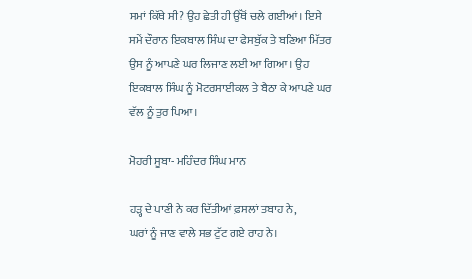ਸਮਾਂ ਕਿੱਥੇ ਸੀ? ਉਹ ਛੇਤੀ ਹੀ ਉੱਥੋਂ ਚਲੇ ਗਈਆਂ। ਇਸੇ ਸਮੇਂ ਦੌਰਾਨ ਇਕਬਾਲ ਸਿੰਘ ਦਾ ਫੇਸਬੁੱਕ ਤੇ ਬਣਿਆ ਮਿੱਤਰ ਉਸ ਨੂੰ ਆਪਣੇ ਘਰ ਲਿਜਾਣ ਲਈ ਆ ਗਿਆ। ਉਹ ਇਕਬਾਲ ਸਿੰਘ ਨੂੰ ਮੋਟਰਸਾਈਕਲ ਤੇ ਬੈਠਾ ਕੇ ਆਪਣੇ ਘਰ ਵੱਲ ਨੂੰ ਤੁਰ ਪਿਆ।

ਮੋਹਰੀ ਸੂਬਾ- ਮਹਿੰਦਰ ਸਿੰਘ ਮਾਨ

ਹੜ੍ਹ ਦੇ ਪਾਣੀ ਨੇ ਕਰ ਦਿੱਤੀਆਂ ਫ਼ਸਲਾਂ ਤਬਾਹ ਨੇ,
ਘਰਾਂ ਨੂੰ ਜਾਣ ਵਾਲੇ ਸਭ ਟੁੱਟ ਗਏ ਰਾਹ ਨੇ।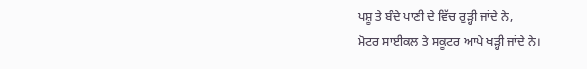ਪਸ਼ੂ ਤੇ ਬੰਦੇ ਪਾਣੀ ਦੇ ਵਿੱਚ ਰੁੜ੍ਹੀ ਜਾਂਦੇ ਨੇ,
ਮੋਟਰ ਸਾਈਕਲ ਤੇ ਸਕੂਟਰ ਆਪੇ ਖੜ੍ਹੀ ਜਾਂਦੇ ਨੇ।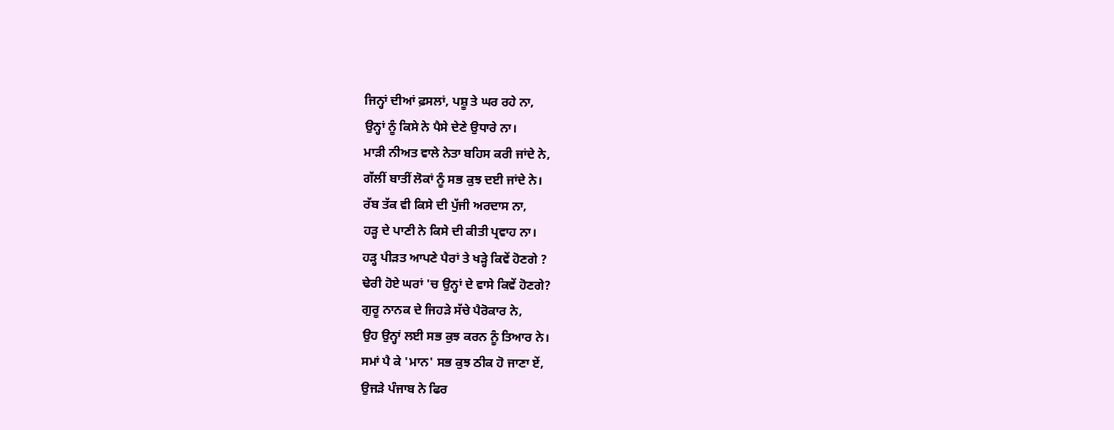ਜਿਨ੍ਹਾਂ ਦੀਆਂ ਫ਼ਸਲਾਂ, ਪਸ਼ੂ ਤੇ ਘਰ ਰਹੇ ਨਾ,
ਉਨ੍ਹਾਂ ਨੂੰ ਕਿਸੇ ਨੇ ਪੈਸੇ ਦੇਣੇ ਉਧਾਰੇ ਨਾ।
ਮਾੜੀ ਨੀਅਤ ਵਾਲੇ ਨੇਤਾ ਬਹਿਸ ਕਰੀ ਜਾਂਦੇ ਨੇ,
ਗੱਲੀਂ ਬਾਤੀਂ ਲੋਕਾਂ ਨੂੰ ਸਭ ਕੁਝ ਦਈ ਜਾਂਦੇ ਨੇ।
ਰੱਬ ਤੱਕ ਵੀ ਕਿਸੇ ਦੀ ਪੁੱਜੀ ਅਰਦਾਸ ਨਾ,
ਹੜ੍ਹ ਦੇ ਪਾਣੀ ਨੇ ਕਿਸੇ ਦੀ ਕੀਤੀ ਪ੍ਰਵਾਹ ਨਾ।
ਹੜ੍ਹ ਪੀੜਤ ਆਪਣੇ ਪੈਰਾਂ ਤੇ ਖੜ੍ਹੇ ਕਿਵੇਂ ਹੋਣਗੇ ?
ਢੇਰੀ ਹੋਏ ਘਰਾਂ 'ਚ ਉਨ੍ਹਾਂ ਦੇ ਵਾਸੇ ਕਿਵੇਂ ਹੋਣਗੇ?
ਗੁਰੂ ਨਾਨਕ ਦੇ ਜਿਹੜੇ ਸੱਚੇ ਪੈਰੋਕਾਰ ਨੇ,
ਉਹ ਉਨ੍ਹਾਂ ਲਈ ਸਭ ਕੁਝ ਕਰਨ ਨੂੰ ਤਿਆਰ ਨੇ।
ਸਮਾਂ ਪੈ ਕੇ 'ਮਾਨ' ਸਭ ਕੁਝ ਠੀਕ ਹੋ ਜਾਣਾ ਏਂ,
ਉਜੜੇ ਪੰਜਾਬ ਨੇ ਫਿਰ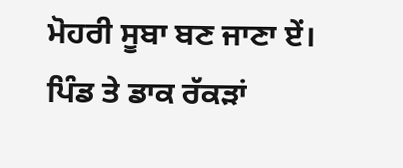ਮੋਹਰੀ ਸੂਬਾ ਬਣ ਜਾਣਾ ਏਂ।
ਪਿੰਡ ਤੇ ਡਾਕ ਰੱਕੜਾਂ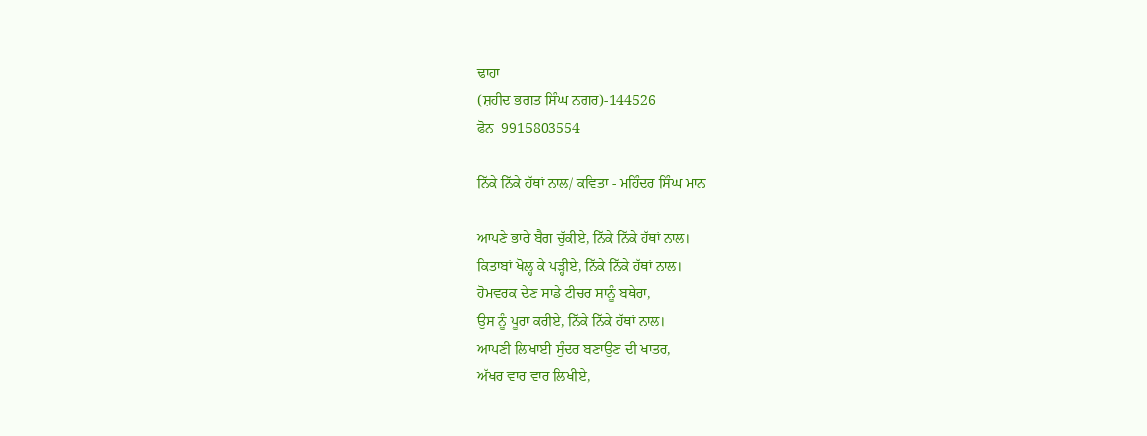ਢਾਹਾ
(ਸ਼ਹੀਦ ਭਗਤ ਸਿੰਘ ਨਗਰ)-144526
ਫੋਨ  9915803554

ਨਿੱਕੇ ਨਿੱਕੇ ਹੱਥਾਂ ਨਾਲ/ ਕਵਿਤਾ - ਮਹਿੰਦਰ ਸਿੰਘ ਮਾਨ

ਆਪਣੇ ਭਾਰੇ ਬੈਗ ਚੁੱਕੀਏ, ਨਿੱਕੇ ਨਿੱਕੇ ਹੱਥਾਂ ਨਾਲ।
ਕਿਤਾਬਾਂ ਖੋਲ੍ਹ ਕੇ ਪੜ੍ਹੀਏ, ਨਿੱਕੇ ਨਿੱਕੇ ਹੱਥਾਂ ਨਾਲ।
ਹੋਮਵਰਕ ਦੇਣ ਸਾਡੇ ਟੀਚਰ ਸਾਨੂੰ ਬਥੇਰਾ,
ਉਸ ਨੂੰ ਪੂਰਾ ਕਰੀਏ, ਨਿੱਕੇ ਨਿੱਕੇ ਹੱਥਾਂ ਨਾਲ।
ਆਪਣੀ ਲਿਖਾਈ ਸੁੰਦਰ ਬਣਾਉਣ ਦੀ ਖਾਤਰ,
ਅੱਖਰ ਵਾਰ ਵਾਰ ਲਿਖੀਏ,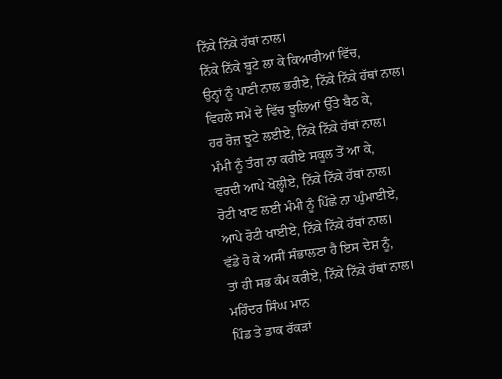ਨਿੱਕੇ ਨਿੱਕੇ ਹੱਥਾਂ ਨਾਲ।
ਨਿੱਕੇ ਨਿੱਕੇ ਬੂਟੇ ਲਾ ਕੇ ਕਿਆਰੀਆਂ ਵਿੱਚ,
ਉਨ੍ਹਾਂ ਨੂੰ ਪਾਣੀ ਨਾਲ ਭਰੀਏ, ਨਿੱਕੇ ਨਿੱਕੇ ਹੱਥਾਂ ਨਾਲ।
ਵਿਹਲੇ ਸਮੇਂ ਦੇ ਵਿੱਚ ਝੂਲਿਆਂ ਉੱਤੇ ਬੈਠ ਕੇ,
ਹਰ ਰੋਜ਼ ਝੂਟੇ ਲਈਏ, ਨਿੱਕੇ ਨਿੱਕੇ ਹੱਥਾਂ ਨਾਲ।
ਮੰਮੀ ਨੂੰ ਤੰਗ ਨਾ ਕਰੀਏ ਸਕੂਲ ਤੋਂ ਆ ਕੇ,
ਵਰਦੀ ਆਪੇ ਖੋਲ੍ਹੀਏ, ਨਿੱਕੇ ਨਿੱਕੇ ਹੱਥਾਂ ਨਾਲ।
ਰੋਟੀ ਖਾਣ ਲਈ ਮੰਮੀ ਨੂੰ ਪਿੱਛੇ ਨਾ ਘੁੰਮਾਈਏ,
ਆਪੇ ਰੋਟੀ ਖਾਈਏ, ਨਿੱਕੇ ਨਿੱਕੇ ਹੱਥਾਂ ਨਾਲ।
ਵੱਡੇ ਹੋ ਕੇ ਅਸੀਂ ਸੰਭਾਲਣਾ ਹੈ ਇਸ ਦੇਸ਼ ਨੂੰ,
ਤਾਂ ਹੀ ਸਭ ਕੰਮ ਕਰੀਏ, ਨਿੱਕੇ ਨਿੱਕੇ ਹੱਥਾਂ ਨਾਲ।
ਮਹਿੰਦਰ ਸਿੰਘ ਮਾਨ
ਪਿੰਡ ਤੇ ਡਾਕ ਰੱਕੜਾਂ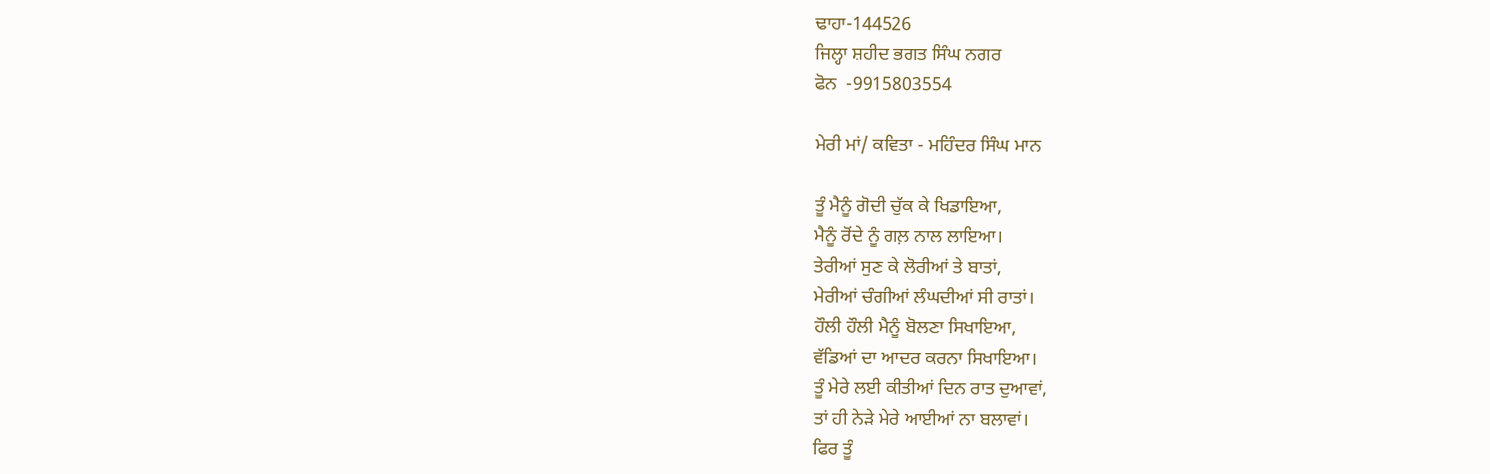ਢਾਹਾ-144526
ਜਿਲ੍ਹਾ ਸ਼ਹੀਦ ਭਗਤ ਸਿੰਘ ਨਗਰ
ਫੋਨ  -9915803554

ਮੇਰੀ ਮਾਂ/ ਕਵਿਤਾ - ਮਹਿੰਦਰ ਸਿੰਘ ਮਾਨ

ਤੂੰ ਮੈਨੂੰ ਗੋਦੀ ਚੁੱਕ ਕੇ ਖਿਡਾਇਆ,
ਮੈਨੂੰ ਰੋਂਦੇ ਨੂੰ ਗਲ਼ ਨਾਲ ਲਾਇਆ।
ਤੇਰੀਆਂ ਸੁਣ ਕੇ ਲੋਰੀਆਂ ਤੇ ਬਾਤਾਂ,
ਮੇਰੀਆਂ ਚੰਗੀਆਂ ਲੰਘਦੀਆਂ ਸੀ ਰਾਤਾਂ।
ਹੌਲੀ ਹੌਲੀ ਮੈਨੂੰ ਬੋਲਣਾ ਸਿਖਾਇਆ,
ਵੱਡਿਆਂ ਦਾ ਆਦਰ ਕਰਨਾ ਸਿਖਾਇਆ।
ਤੂੰ ਮੇਰੇ ਲਈ ਕੀਤੀਆਂ ਦਿਨ ਰਾਤ ਦੁਆਵਾਂ,
ਤਾਂ ਹੀ ਨੇੜੇ ਮੇਰੇ ਆਈਆਂ ਨਾ ਬਲਾਵਾਂ।
ਫਿਰ ਤੂੰ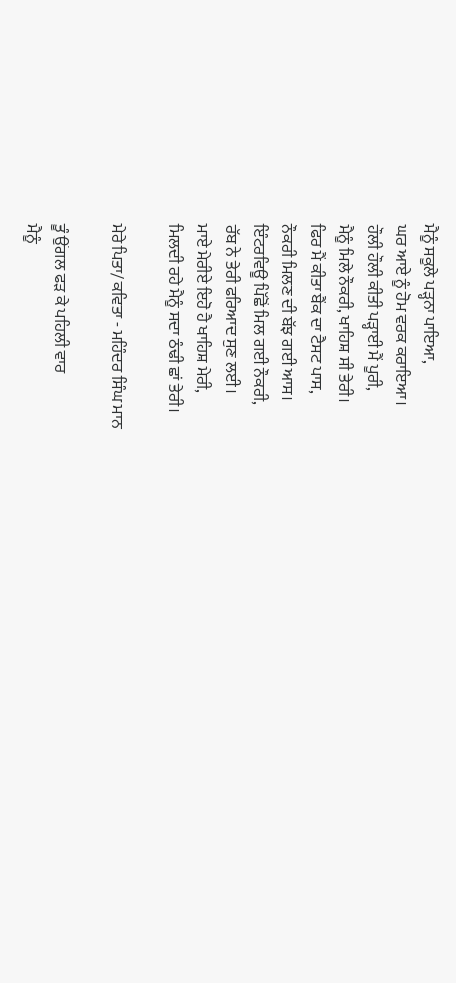ਮੈਨੂੰ ਸਕੂਲੇ ਪੜ੍ਹਨਾ ਪਾਇਆ,
ਘਰ ਆਏ ਨੂੰ ਹੋਮ ਵਰਕ ਕਰਾਇਆ।
ਹੌਲੀ ਹੌਲੀ ਕੀਤੀ ਪੜ੍ਹਾਈ ਮੈਂ ਪੂਰੀ,
ਮੈਨੂੰ ਮਿਲੇ ਨੌਕਰੀ, ਖਾਹਿਸ਼ ਸੀ ਤੇਰੀ।
ਫਿਰ ਮੈਂ ਕੀਤਾ ਬੈਂਕ ਦਾ ਟੈਸਟ ਪਾਸ,
ਨੌਕਰੀ ਮਿਲਣ ਦੀ ਬੱਝ ਗਈ ਆਸ।
ਇੰਟਰਵਿਊ ਪਿੱਛੋਂ ਮਿਲ ਗਈ ਨੌਕਰੀ,
ਰੱਬ ਨੇ ਤੇਰੀ ਫਰਿਆਦ ਸੁਣ ਲਈ।
ਮਾਏ ਮੇਰੀਏ ਇਹੋ ਹੈ ਖਾਹਿਸ਼ ਮੇਰੀ,
ਮਿਲਦੀ ਰਹੇ ਮੈਨੂੰ ਸਦਾ ਠੰਢੀ ਛਾਂ ਤੇਰੀ।

ਮੇਰੇ ਪਿਤਾ/ ਕਵਿਤਾ - ਮਹਿੰਦਰ ਸਿੰਘ ਮਾਨ

ਤੂੰ ਉਂਗਲ ਫੜ ਕੇ ਪਹਿਲੀ ਵਾਰ
ਮੈਨੂੰ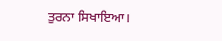ਤੁਰਨਾ ਸਿਖਾਇਆ।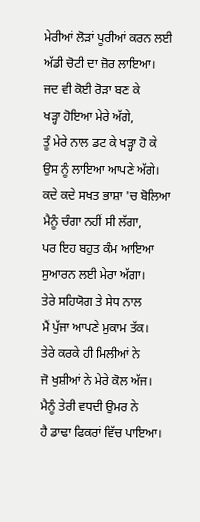ਮੇਰੀਆਂ ਲੋੜਾਂ ਪੂਰੀਆਂ ਕਰਨ ਲਈ
ਅੱਡੀ ਚੋਟੀ ਦਾ ਜ਼ੋਰ ਲਾਇਆ।
ਜਦ ਵੀ ਕੋਈ ਰੋੜਾ ਬਣ ਕੇ
ਖੜ੍ਹਾ ਹੋਇਆ ਮੇਰੇ ਅੱਗੇ,
ਤੂੰ ਮੇਰੇ ਨਾਲ ਡਟ ਕੇ ਖੜ੍ਹਾ ਹੋ ਕੇ
ਉਸ ਨੂੰ ਲਾਇਆ ਆਪਣੇ ਅੱਗੇ।
ਕਦੇ ਕਦੇ ਸਖਤ ਭਾਸ਼ਾ 'ਚ ਬੋਲਿਆ
ਮੈਨੂੰ ਚੰਗਾ ਨਹੀਂ ਸੀ ਲੱਗਾ,
ਪਰ ਇਹ ਬਹੁਤ ਕੰਮ ਆਇਆ
ਸੁਆਰਨ ਲਈ ਮੇਰਾ ਅੱਗਾ।
ਤੇਰੇ ਸਹਿਯੋਗ ਤੇ ਸੇਧ ਨਾਲ
ਮੈਂ ਪੁੱਜਾ ਆਪਣੇ ਮੁਕਾਮ ਤੱਕ।
ਤੇਰੇ ਕਰਕੇ ਹੀ ਮਿਲੀਆਂ ਨੇ
ਜੋ ਖੁਸ਼ੀਆਂ ਨੇ ਮੇਰੇ ਕੋਲ ਅੱਜ।
ਮੈਨੂੰ ਤੇਰੀ ਵਧਦੀ ਉਮਰ ਨੇ
ਹੈ ਡਾਢਾ ਫਿਕਰਾਂ ਵਿੱਚ ਪਾਇਆ।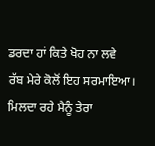ਡਰਦਾ ਹਾਂ ਕਿਤੇ ਖੋਹ ਨਾ ਲਵੇ
ਰੱਬ ਮੇਰੇ ਕੋਲੋਂ ਇਹ ਸਰਮਾਇਆ।
ਮਿਲਦਾ ਰਹੇ ਮੈਨੂੰ ਤੇਰਾ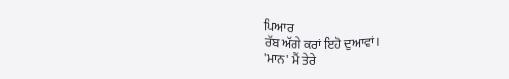ਪਿਆਰ
ਰੱਬ ਅੱਗੇ ਕਰਾਂ ਇਹੋ ਦੁਆਵਾਂ।
'ਮਾਨ' ਮੈਂ ਤੇਰੇ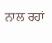ਨਾਲ ਰਹਾਂ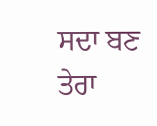ਸਦਾ ਬਣ ਤੇਰਾ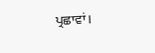ਪ੍ਰਛਾਵਾਂ।